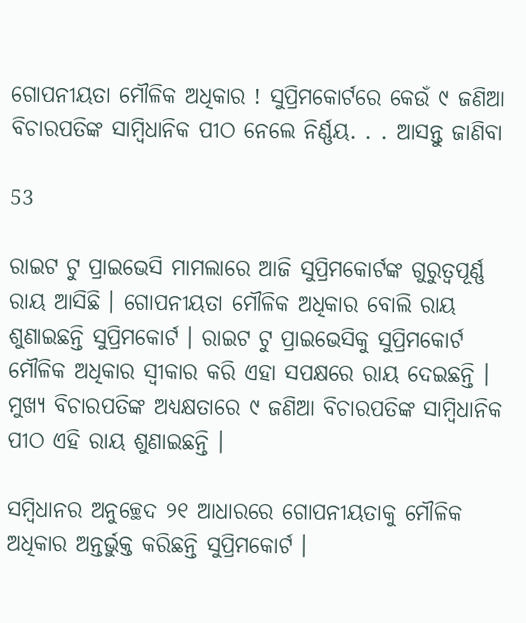ଗୋପନୀୟତା ମୌଳିକ ଅଧିକାର ! ସୁପ୍ରିମକୋର୍ଟରେ କେଉଁ ୯ ଜଣିଆ ବିଚାରପତିଙ୍କ ସାମ୍ବିଧାନିକ ପୀଠ ନେଲେ ନିର୍ଣ୍ଣୟ. . . ଆସନ୍ତୁ ଜାଣିବା

53

ରାଇଟ ଟୁ ପ୍ରାଇଭେସି ମାମଲାରେ ଆଜି ସୁପ୍ରିମକୋର୍ଟଙ୍କ ଗୁରୁତ୍ୱପୂର୍ଣ୍ଣ ରାୟ ଆସିଛି । ଗୋପନୀୟତା ମୌଳିକ ଅଧିକାର ବୋଲି ରାୟ ଶୁଣାଇଛନ୍ତି ସୁପ୍ରିମକୋର୍ଟ । ରାଇଟ ଟୁ ପ୍ରାଇଭେସିକୁ ସୁପ୍ରିମକୋର୍ଟ ମୌଳିକ ଅଧିକାର ସ୍ୱୀକାର କରି ଏହା ସପକ୍ଷରେ ରାୟ ଦେଇଛନ୍ତି । ମୁଖ୍ୟ ବିଚାରପତିଙ୍କ ଅଧ୍ୟକ୍ଷତାରେ ୯ ଜଣିଆ ବିଚାରପତିଙ୍କ ସାମ୍ବିଧାନିକ ପୀଠ ଏହି ରାୟ ଶୁଣାଇଛନ୍ତି ।

ସମ୍ବିଧାନର ଅନୁଚ୍ଛେଦ ୨୧ ଆଧାରରେ ଗୋପନୀୟତାକୁ ମୌଳିକ ଅଧିକାର ଅନ୍ତର୍ଭୁକ୍ତ କରିଛନ୍ତି ସୁପ୍ରିମକୋର୍ଟ ।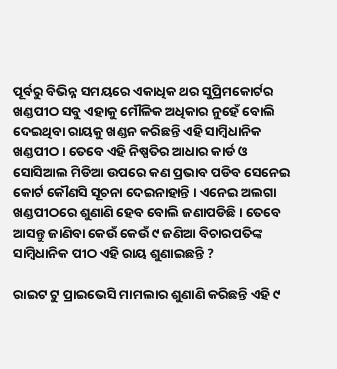ପୂର୍ବରୁ ବିଭିନ୍ନ ସମୟରେ ଏକାଧିକ ଥର ସୁପ୍ରିମକୋର୍ଟର ଖଣ୍ଡପୀଠ ସବୁ ଏହାକୁ ମୌଳିକ ଅଧିକାର ନୁହେଁ ବୋଲି ଦେଇଥିବା ରାୟକୁ ଖଣ୍ଡନ କରିଛନ୍ତି ଏହି ସାମ୍ବିଧାନିକ ଖଣ୍ଡପୀଠ । ତେବେ ଏହି ନିଷ୍ପତିର ଆଧାର କାର୍ଡ ଓ ସୋସିଆଲ ମିଡିଆ ଉପରେ କଣ ପ୍ରଭାବ ପଡିବ ସେନେଇ କୋର୍ଟ କୌଣସି ସୂଚନା ଦେଇନାହାନ୍ତି । ଏନେଇ ଅଲଗା ଖଣ୍ଡପୀଠରେ ଶୁଣାଣି ହେବ ବୋଲି ଜଣାପଡିଛି । ତେବେ ଆସନ୍ତୁ ଜାଣିବା କେଉଁ କେଉଁ ୯ ଜଣିଆ ବିଚାରପତିଙ୍କ ସାମ୍ବିଧାନିକ ପୀଠ ଏହି ରାୟ ଶୁଣାଇଛନ୍ତି ?

ରାଇଟ ଟୁ ପ୍ରାଇଭେସି ମାମଲାର ଶୁଣାଣି କରିଛନ୍ତି ଏହି ୯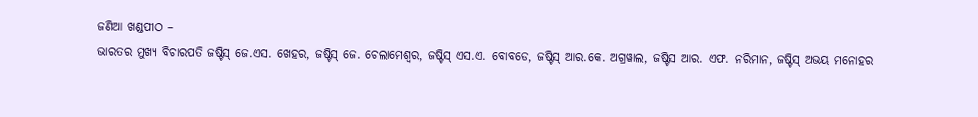ଜଣିଆ ଖଣ୍ଡପୀଠ –
ଭାରତର ମୁଖ୍ୟ ବିଚାରପତି ଜଷ୍ଟିସ୍ ଜେ.ଏସ. ଖେହର, ଜଷ୍ଟିସ୍ ଜେ. ଚେଲାମେଶ୍ୱର, ଜଷ୍ଟିସ୍ ଏସ.ଏ. ବୋବଡେ, ଜଷ୍ଟିସ୍ ଆର.କେ. ଅଗ୍ରୱାଲ, ଜଷ୍ଟିସ ଆର. ଏଫ. ନରିମାନ, ଜଷ୍ଟିସ୍ ଅଭୟ ମନୋହର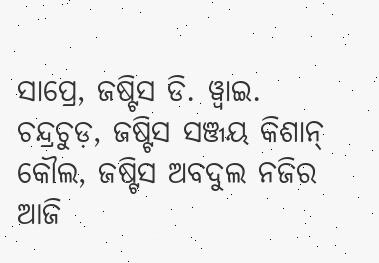ସାପ୍ରେ, ଜଷ୍ଟିସ ଡି. ୱ୍ୱାଇ. ଚନ୍ଦ୍ରଚୁଡ଼, ଜଷ୍ଟିସ ସଞ୍ଜୟ କିଶାନ୍ କୌଲ, ଜଷ୍ଟିସ ଅବଦୁଲ ନଜିର ଆଜି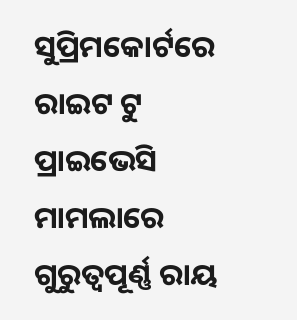ସୁପ୍ରିମକୋର୍ଟରେ ରାଇଟ ଟୁ ପ୍ରାଇଭେସି ମାମଲାରେ ଗୁରୁତ୍ୱପୂର୍ଣ୍ଣ ରାୟ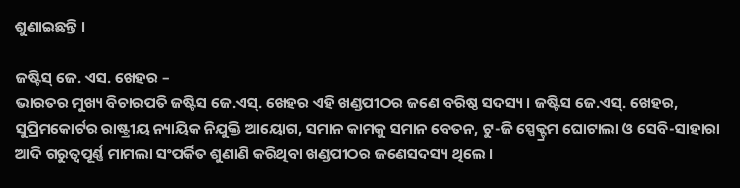ଶୁଣାଇଛନ୍ତି ।

ଜଷ୍ଟିସ୍ ଜେ. ଏସ. ଖେହର –
ଭାରତର ମୁଖ୍ୟ ବିଚାରପତି ଜଷ୍ଟିସ ଜେ.ଏସ୍. ଖେହର ଏହି ଖଣ୍ଡପୀଠର ଜଣେ ବରିଷ୍ଠ ସଦସ୍ୟ । ଜଷ୍ଟିସ ଜେ.ଏସ୍. ଖେହର, ସୁପ୍ରିମକୋର୍ଟର ରାଷ୍ଟ୍ରୀୟ ନ୍ୟାୟିକ ନିଯୁକ୍ତି ଆୟୋଗ, ସମାନ କାମକୁ ସମାନ ବେତନ, ଟୁ-ଜି ସ୍ପେକ୍ଟ୍ରମ ଘୋଟାଲା ଓ ସେବି-ସାହାରା ଆଦି ଗରୁତ୍ୱପୂର୍ଣ୍ଣ ମାମଲା ସଂପର୍କିତ ଶୁଣାଣି କରିଥିବା ଖଣ୍ଡପୀଠର ଜଣେସଦସ୍ୟ ଥିଲେ ।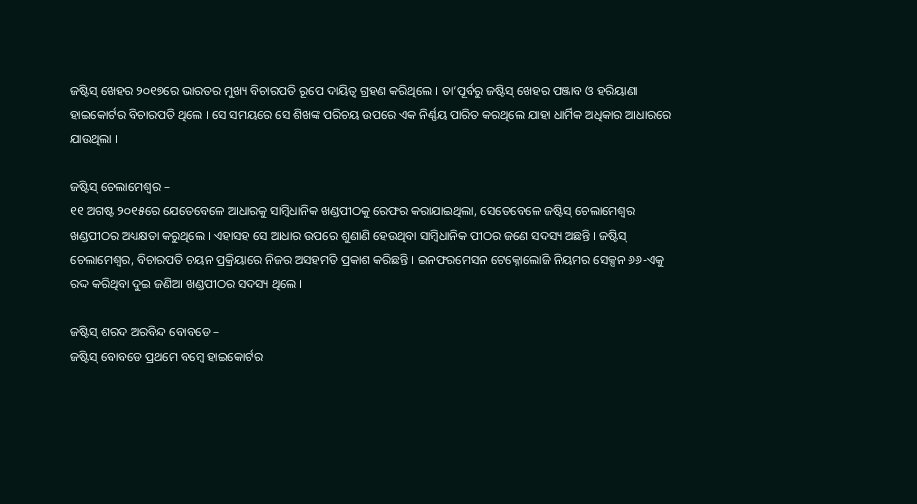ଜଷ୍ଟିସ୍ ଖେହର ୨୦୧୭ରେ ଭାରତର ମୁଖ୍ୟ ବିଚାରପତି ରୂପେ ଦାୟିତ୍ୱ ଗ୍ରହଣ କରିଥିଲେ । ତା’ପୂର୍ବରୁ ଜଷ୍ଟିସ୍ ଖେହର ପଞ୍ଜାବ ଓ ହରିୟାଣା ହାଇକୋର୍ଟର ବିଚାରପତି ଥିଲେ । ସେ ସମୟରେ ସେ ଶିଖଙ୍କ ପରିଚୟ ଉପରେ ଏକ ନିର୍ଣ୍ଣୟ ପାରିତ କରଥିଲେ ଯାହା ଧାର୍ମିକ ଅଧିକାର ଆଧାରରେ ଯାଉଥିଲା ।

ଜଷ୍ଟିସ୍ ଚେଲାମେଶ୍ୱର –
୧୧ ଅଗଷ୍ଟ ୨୦୧୫ରେ ଯେତେବେଳେ ଆଧାରକୁ ସାମ୍ବିଧାନିକ ଖଣ୍ଡପୀଠକୁ ରେଫର କରାଯାଇଥିଲା, ସେତେବେଳେ ଜଷ୍ଟିସ୍ ଚେଲାମେଶ୍ୱର ଖଣ୍ଡପୀଠର ଅଧ୍ୟକ୍ଷତା କରୁଥିଲେ । ଏହାସହ ସେ ଆଧାର ଉପରେ ଶୁଣାଣି ହେଉଥିବା ସାମ୍ବିଧାନିକ ପୀଠର ଜଣେ ସଦସ୍ୟ ଅଛନ୍ତି । ଜଷ୍ଟିସ୍ ଚେଲାମେଶ୍ୱର, ବିଚାରପତି ଚୟନ ପ୍ରକ୍ରିୟାରେ ନିଜର ଅସହମତି ପ୍ରକାଶ କରିଛନ୍ତି । ଇନଫରମେସନ ଟେକ୍ନୋଲୋଜି ନିୟମର ସେକ୍ସନ ୬୬-ଏକୁ ରଦ୍ଦ କରିଥିବା ଦୁଇ ଜଣିଆ ଖଣ୍ଡପୀଠର ସଦସ୍ୟ ଥିଲେ ।

ଜଷ୍ଟିସ୍ ଶରଦ ଅରବିନ୍ଦ ବୋବଡେ –
ଜଷ୍ଟିସ୍ ବୋବଡେ ପ୍ରଥମେ ବମ୍ବେ ହାଇକୋର୍ଟର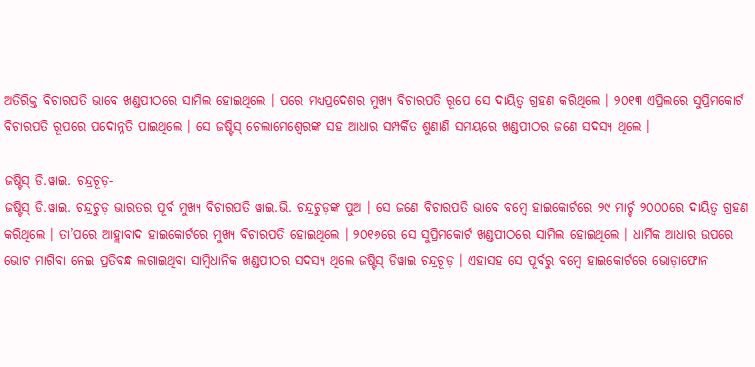ଅତିରିକ୍ତ ବିଚାରପତି ଭାବେ ଖଣ୍ଡପୀଠରେ ସାମିଲ ହୋଇଥିଲେ । ପରେ ମଧ୍ୟପ୍ରଦେଶର ମୁଖ୍ୟ ବିଚାରପତି ରୂପେ ସେ ଦାୟିତ୍ୱ ଗ୍ରହଣ କରିଥିଲେ । ୨୦୧୩ ଏପ୍ରିଲରେ ସୁପ୍ରିମକୋର୍ଟ ବିଚାରପତି ରୂପରେ ପଦୋନ୍ନତି ପାଇଥିଲେ । ସେ ଜଷ୍ଟିସ୍ ଚେଲାମେଶ୍ୱେରଙ୍କ ସହ ଆଧାର ସମ୍ପର୍କିତ ଶୁଣାଣି ସମୟରେ ଖଣ୍ଡପୀଠର ଜଣେ ସଦସ୍ୟ ଥିଲେ ।

ଜଷ୍ଟିସ୍ ଡି.ୱାଇ. ଚନ୍ଦ୍ରଚୂଡ଼-
ଜଷ୍ଟିସ୍ ଡି.ୱାଇ. ଚନ୍ଦ୍ରଚୁଡ଼ ଭାରତର ପୂର୍ବ ମୁଖ୍ୟ ବିଚାରପତି ୱାଇ.ଭି. ଚନ୍ଦ୍ରଚୁଡ଼ଙ୍କ ପୁଅ । ସେ ଜଣେ ବିଚାରପତି ଭାବେ ବମ୍ବେ ହାଇକୋର୍ଟରେ ୨୯ ମାର୍ଚ୍ଚ ୨୦୦୦ରେ ଦାୟିତ୍ୱ ଗ୍ରହଣ କରିଥିଲେ । ତା’ପରେ ଆହ୍ଲାବାଦ ହାଇକୋର୍ଟରେ ମୁଖ୍ୟ ବିଚାରପତି ହୋଇଥିଲେ । ୨୦୧୬ରେ ସେ ସୁପ୍ରିମକୋର୍ଟ ଖଣ୍ଡପୀଠରେ ସାମିଲ ହୋଇଥିଲେ । ଧାର୍ମିକ ଆଧାର ଉପରେ ଭୋଟ ମାଗିବା ନେଇ ପ୍ରତିବନ୍ଧ ଲଗାଇଥିବା ସାମ୍ବିଧାନିକ ଖଣ୍ଡପୀଠର ସଦସ୍ୟ ଥିଲେ ଜଷ୍ଟିସ୍ ଡିୱାଇ ଚନ୍ଦ୍ରଚୂଡ଼ । ଏହାସହ ସେ ପୂର୍ବରୁ ବମ୍ବେ ହାଇକୋର୍ଟରେ ଭୋଡ଼ାଫୋନ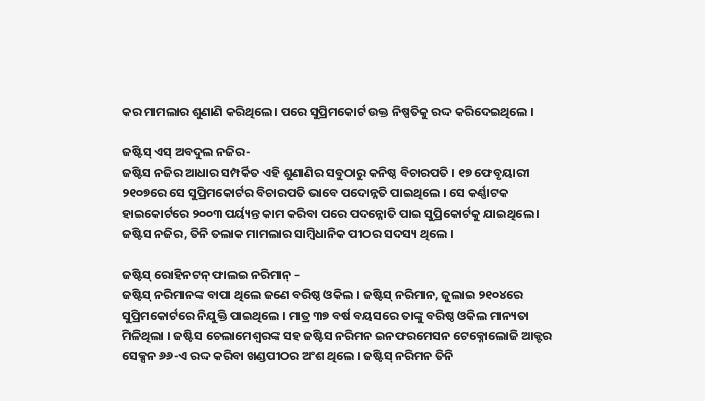କର ମାମଲାର ଶୁଣାଣି କରିଥିଲେ । ପରେ ସୁପ୍ରିମକୋର୍ଟ ଉକ୍ତ ନିଷ୍ପତିକୁ ରଦ୍ଦ କରିଦେଇଥିଲେ ।

ଜଷ୍ଟିସ୍ ଏସ୍ ଅବଦୁଲ ନଜିର-
ଜଷ୍ଟିସ ନଜିର ଆଧାର ସମ୍ପର୍କିତ ଏହି ଶୁଣାଣିର ସବୁଠାରୁ କନିଷ୍ଠ ବିଚାରପତି । ୧୭ ଫେବୃୟାରୀ ୨୧୦୭ରେ ସେ ସୁପ୍ରିମକୋର୍ଟର ବିଚାରପତି ଭାବେ ପଦୋନ୍ନତି ପାଇଥିଲେ । ସେ କର୍ଣ୍ଣାଟକ ହାଇକୋର୍ଟରେ ୨୦୦୩ ପର୍ୟ୍ୟନ୍ତ କାମ କରିବା ପରେ ପଦନ୍ନୋତି ପାଇ ସୁପ୍ରିକୋର୍ଟକୁ ଯାଇଥିଲେ । ଜଷ୍ଟିସ ନଜିର, ତିନି ତଲାକ ମାମଲାର ସାମ୍ବିଧାନିକ ପୀଠର ସଦସ୍ୟ ଥିଲେ ।

ଜଷ୍ଟିସ୍ ରୋହିନଟନ୍ ଫାଲଇ ନରିମାନ୍ –
ଜଷ୍ଟିସ୍ ନରିମାନଙ୍କ ବାପା ଥିଲେ ଜଣେ ବରିଷ୍ଠ ଓକିଲ । ଜଷ୍ଟିସ୍ ନରିମାନ, ଜୁଲାଇ ୨୧୦୪ରେ ସୁପ୍ରିମକୋର୍ଟରେ ନିଯୁକ୍ତି ପାଇଥିଲେ । ମାତ୍ର ୩୭ ବର୍ଷ ବୟସରେ ତାଙ୍କୁ ବରିଷ୍ଠ ଓକିଲ ମାନ୍ୟତା ମିଳିଥିଲା । ଜଷ୍ଟିସ ଚେଲାମେଶ୍ୱରଙ୍କ ସହ ଜଷ୍ଟିସ ନରିମନ ଇନଫରମେସନ ଟେକ୍ନୋଲୋଜି ଆକ୍ଟର ସେକ୍ସନ ୬୬-ଏ ରଦ୍ଦ କରିବା ଖଣ୍ଡପୀଠର ଅଂଶ ଥିଲେ । ଜଷ୍ଟିସ୍ ନରିମନ ତିନି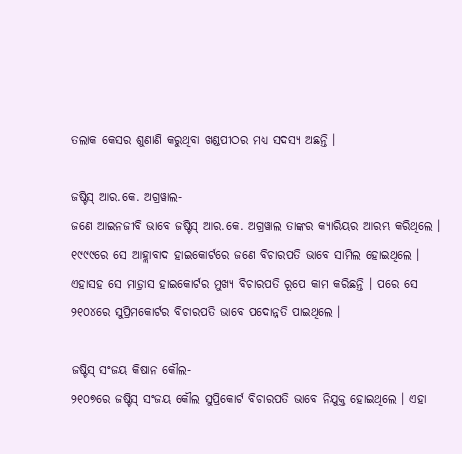ତଲାକ କେସର ଶୁଣାଣି କରୁଥିବା ଖଣ୍ଡପୀଠର ମଧ୍ୟ ସଦସ୍ୟ ଅଛନ୍ତି ।

ଜଷ୍ଟିସ୍ ଆର.କେ. ଅଗ୍ରୱାଲ-
ଜଣେ ଆଇନଜୀବି ଭାବେ ଜଷ୍ଟିସ୍ ଆର.କେ. ଅଗ୍ରୱାଲ ତାଙ୍କର କ୍ୟାରିୟର ଆରମ୍ଭ କରିଥିଲେ । ୧୯୯୯ରେ ସେ ଆହ୍ଲାବାଦ ହାଇକୋର୍ଟରେ ଜଣେ ବିଚାରପତି ଭାବେ ସାମିଲ ହୋଇଥିଲେ । ଏହାସହ ସେ ମାଡ଼୍ରାସ ହାଇକୋର୍ଟର ମୁଖ୍ୟ ବିଚାରପତି ରୂପେ କାମ କରିଛନ୍ତି । ପରେ ସେ ୨୧୦୪ରେ ସୁପ୍ରିମକୋର୍ଟର ବିଚାରପତି ଭାବେ ପଦୋନ୍ନତି ପାଇଥିଲେ ।

ଜଷ୍ଟିସ୍ ସଂଜୟ କିଷାନ କୌଲ-
୨୧୦୭ରେ ଜଷ୍ଟିସ୍ ସଂଜୟ କୌଲ ସୁପ୍ରିକୋର୍ଟ ବିଚାରପତି ଭାବେ ନିଯୁକ୍ତ ହୋଇଥିଲେ । ଏହା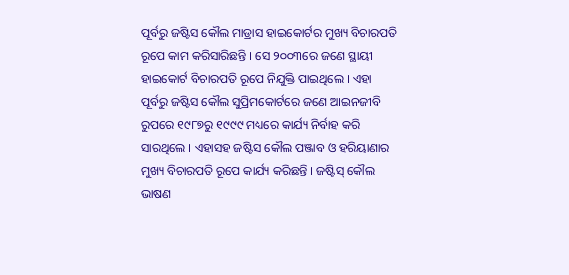ପୂର୍ବରୁ ଜଷ୍ଟିସ କୌଲ ମାଡ୍ରାସ ହାଇକୋର୍ଟର ମୁଖ୍ୟ ବିଚାରପତି ରୂପେ କାମ କରିସାରିଛନ୍ତି । ସେ ୨୦୦୩ରେ ଜଣେ ସ୍ଥାୟୀ ହାଇକୋର୍ଟ ବିଚାରପତି ରୂପେ ନିଯୁକ୍ତି ପାଇଥିଲେ । ଏହା ପୂର୍ବରୁ ଜଷ୍ଟିସ କୌଲ ସୁପ୍ରିମକୋର୍ଟରେ ଜଣେ ଆଇନଜୀବି ରୁପରେ ୧୯୮୭ରୁ ୧୯୯୯ ମଧ୍ୟରେ କାର୍ଯ୍ୟ ନିର୍ବାହ କରି ସାରଥିଲେ । ଏହାସହ ଜଷ୍ଟିସ କୌଲ ପଞ୍ଜାବ ଓ ହରିୟାଣାର ମୁଖ୍ୟ ବିଚାରପତି ରୂପେ କାର୍ଯ୍ୟ କରିଛନ୍ତି । ଜଷ୍ଟିସ୍ କୌଲ ଭାଷଣ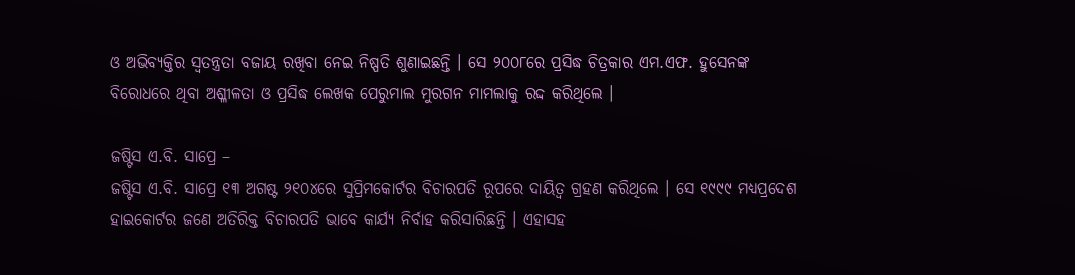ଓ ଅଭିବ୍ୟକ୍ତିର ସ୍ୱତନ୍ତ୍ରତା ବଜାୟ ରଖିବା ନେଇ ନିଷ୍ପତି ଶୁଣାଇଛନ୍ତି । ସେ ୨୦୦୮ରେ ପ୍ରସିଦ୍ଧ ଚିତ୍ରକାର ଏମ.ଏଫ. ହୁସେନଙ୍କ ବିରୋଧରେ ଥିବା ଅଶ୍ଳୀଳତା ଓ ପ୍ରସିଦ୍ଧ ଲେଖକ ପେରୁମାଲ ମୁରଗନ ମାମଲାକୁ ରଦ୍ଦ କରିଥିଲେ ।

ଜଷ୍ଟିସ ଏ.ବି. ସାପ୍ରେ –
ଜଷ୍ଟିସ ଏ.ବି. ସାପ୍ରେ ୧୩ ଅଗଷ୍ଟ ୨୧୦୪ରେ ସୁପ୍ରିମକୋର୍ଟର ବିଚାରପତି ରୂପରେ ଦାୟିତ୍ୱ ଗ୍ରହଣ କରିଥିଲେ । ସେ ୧୯୯୯ ମଧ୍ୟପ୍ରଦେଶ ହାଇକୋର୍ଟର ଜଣେ ଅତିରିକ୍ତ ବିଚାରପତି ଭାବେ କାର୍ଯ୍ୟ ନିର୍ବାହ କରିସାରିଛନ୍ତି । ଏହାସହ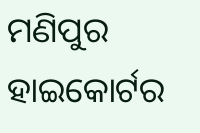ମଣିପୁର ହାଇକୋର୍ଟର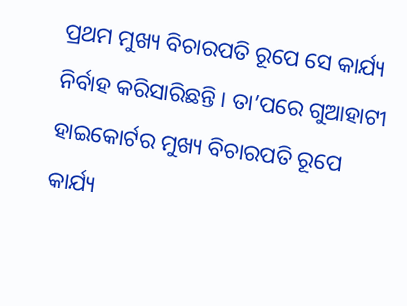ପ୍ରଥମ ମୁଖ୍ୟ ବିଚାରପତି ରୂପେ ସେ କାର୍ଯ୍ୟ ନିର୍ବାହ କରିସାରିଛନ୍ତି । ତା’ପରେ ଗୁଆହାଟୀ ହାଇକୋର୍ଟର ମୁଖ୍ୟ ବିଚାରପତି ରୂପେ କାର୍ଯ୍ୟ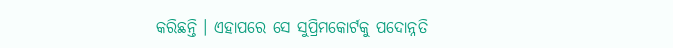କରିଛନ୍ତି । ଏହାପରେ ସେ ସୁପ୍ରିମକୋର୍ଟକୁ ପଦୋନ୍ନତି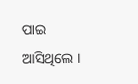ପାଇ ଆସିଥିଲେ ।